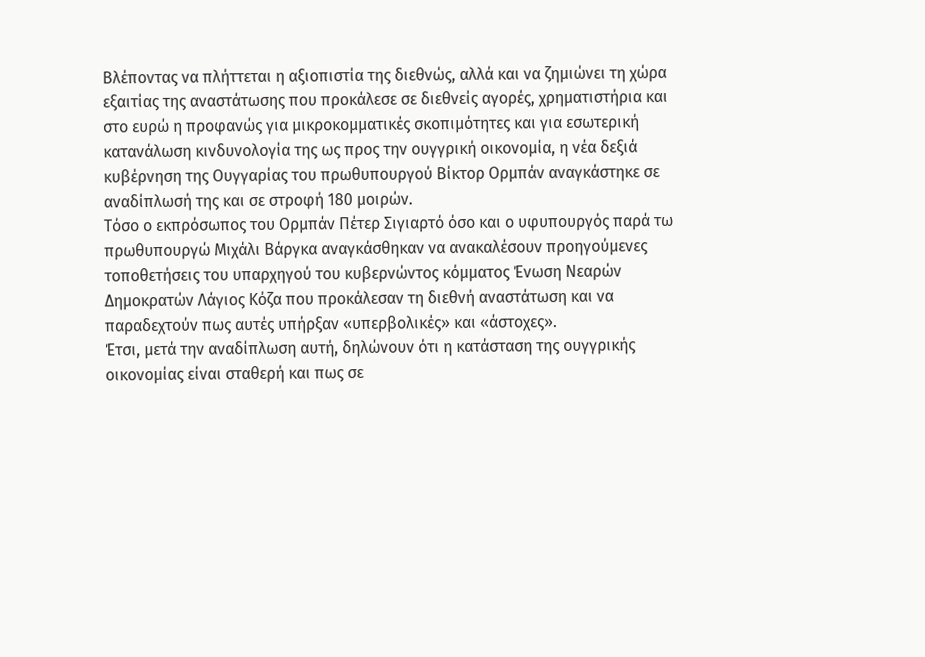Βλέποντας να πλήττεται η αξιοπιστία της διεθνώς, αλλά και να ζημιώνει τη χώρα εξαιτίας της αναστάτωσης που προκάλεσε σε διεθνείς αγορές, χρηματιστήρια και στο ευρώ η προφανώς για μικροκομματικές σκοπιμότητες και για εσωτερική κατανάλωση κινδυνολογία της ως προς την ουγγρική οικονομία, η νέα δεξιά κυβέρνηση της Ουγγαρίας του πρωθυπουργού Βίκτορ Ορμπάν αναγκάστηκε σε αναδίπλωσή της και σε στροφή 180 μοιρών.
Τόσο ο εκπρόσωπος του Ορμπάν Πέτερ Σιγιαρτό όσο και ο υφυπουργός παρά τω πρωθυπουργώ Μιχάλι Βάργκα αναγκάσθηκαν να ανακαλέσουν προηγούμενες τοποθετήσεις του υπαρχηγού του κυβερνώντος κόμματος Ένωση Νεαρών Δημοκρατών Λάγιος Κόζα που προκάλεσαν τη διεθνή αναστάτωση και να παραδεχτούν πως αυτές υπήρξαν «υπερβολικές» και «άστοχες».
Έτσι, μετά την αναδίπλωση αυτή, δηλώνουν ότι η κατάσταση της ουγγρικής οικονομίας είναι σταθερή και πως σε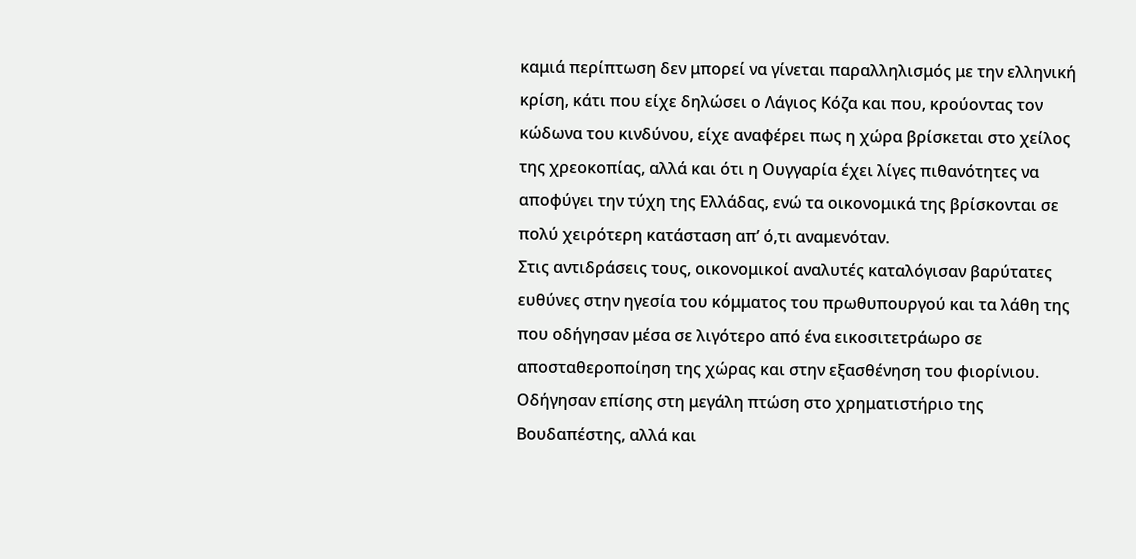καμιά περίπτωση δεν μπορεί να γίνεται παραλληλισμός με την ελληνική κρίση, κάτι που είχε δηλώσει ο Λάγιος Κόζα και που, κρούοντας τον κώδωνα του κινδύνου, είχε αναφέρει πως η χώρα βρίσκεται στο χείλος της χρεοκοπίας, αλλά και ότι η Ουγγαρία έχει λίγες πιθανότητες να αποφύγει την τύχη της Ελλάδας, ενώ τα οικονομικά της βρίσκονται σε πολύ χειρότερη κατάσταση απ’ ό,τι αναμενόταν.
Στις αντιδράσεις τους, οικονομικοί αναλυτές καταλόγισαν βαρύτατες ευθύνες στην ηγεσία του κόμματος του πρωθυπουργού και τα λάθη της που οδήγησαν μέσα σε λιγότερο από ένα εικοσιτετράωρο σε αποσταθεροποίηση της χώρας και στην εξασθένηση του φιορίνιου. Οδήγησαν επίσης στη μεγάλη πτώση στο χρηματιστήριο της Βουδαπέστης, αλλά και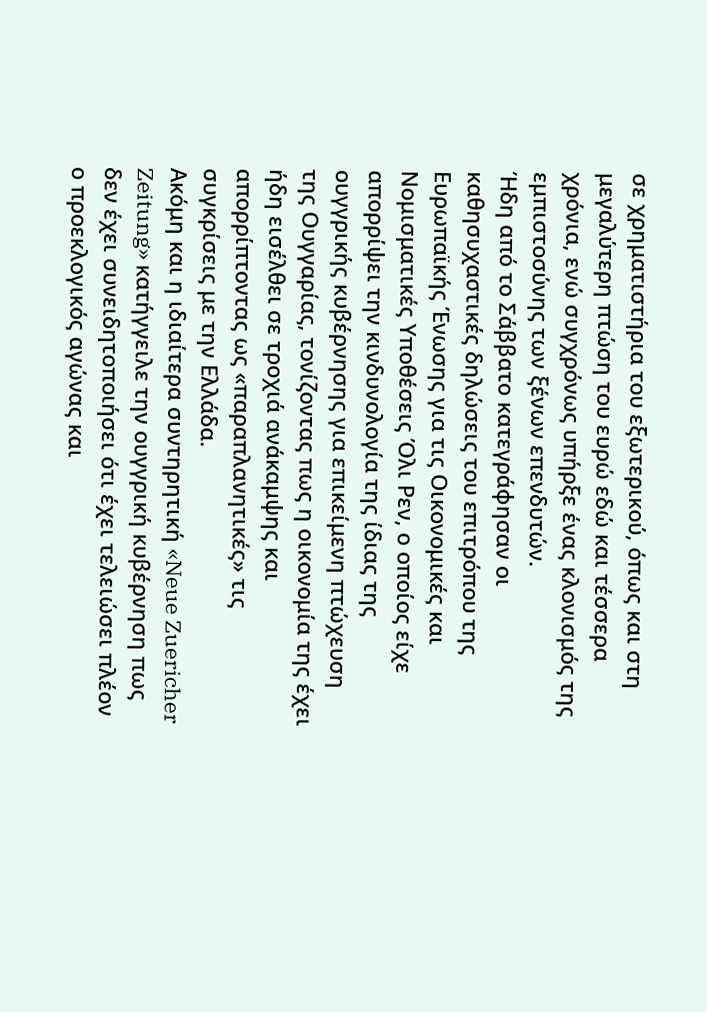σε χρηματιστήρια του εξωτερικού, όπως και στη μεγαλύτερη πτώση του ευρώ εδώ και τέσσερα χρόνια, ενώ συγχρόνως υπήρξε ένας κλονισμός της εμπιστοσύνης των ξένων επενδυτών.
Ήδη από το Σάββατο κατεγράφησαν οι καθησυχαστικές δηλώσεις του επιτρόπου της Ευρωπαϊκής Ένωσης για τις Οικονομικές και Νομισματικές Υποθέσεις Όλι Ρεν, ο οποίος είχε απορρίψει την κινδυνολογία της ίδιας της ουγγρικής κυβέρνησης για επικείμενη πτώχευση της Ουγγαρίας, τονίζοντας πως η οικονομία της έχει ήδη εισέλθει σε τροχιά ανάκαμψης και απορρίπτοντας ως «παραπλανητικές» τις συγκρίσεις με την Ελλάδα.
Ακόμη και η ιδιαίτερα συντηρητική «Neue Zuericher Zeitung» κατήγγειλε την ουγγρική κυβέρνηση πως δεν έχει συνειδητοποιήσει ότι έχει τελειώσει πλέον ο προεκλογικός αγώνας και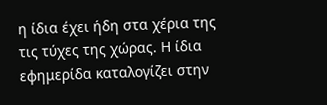η ίδια έχει ήδη στα χέρια της τις τύχες της χώρας. Η ίδια εφημερίδα καταλογίζει στην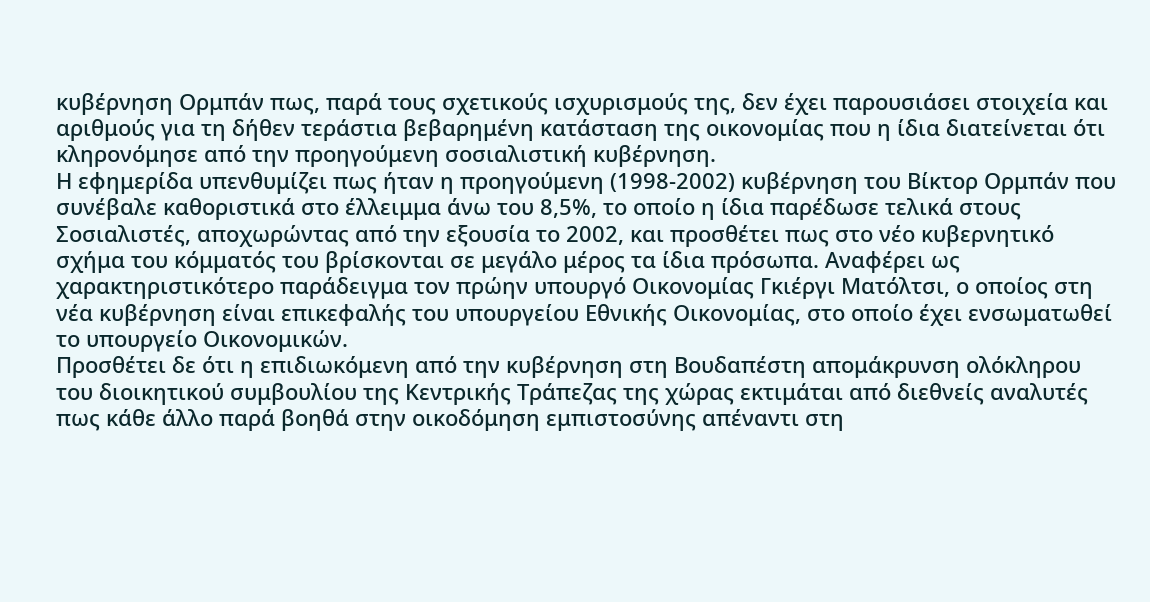κυβέρνηση Ορμπάν πως, παρά τους σχετικούς ισχυρισμούς της, δεν έχει παρουσιάσει στοιχεία και αριθμούς για τη δήθεν τεράστια βεβαρημένη κατάσταση της οικονομίας που η ίδια διατείνεται ότι κληρονόμησε από την προηγούμενη σοσιαλιστική κυβέρνηση.
Η εφημερίδα υπενθυμίζει πως ήταν η προηγούμενη (1998-2002) κυβέρνηση του Βίκτορ Ορμπάν που συνέβαλε καθοριστικά στο έλλειμμα άνω του 8,5%, το οποίο η ίδια παρέδωσε τελικά στους Σοσιαλιστές, αποχωρώντας από την εξουσία το 2002, και προσθέτει πως στο νέο κυβερνητικό σχήμα του κόμματός του βρίσκονται σε μεγάλο μέρος τα ίδια πρόσωπα. Αναφέρει ως χαρακτηριστικότερο παράδειγμα τον πρώην υπουργό Οικονομίας Γκιέργι Ματόλτσι, ο οποίος στη νέα κυβέρνηση είναι επικεφαλής του υπουργείου Εθνικής Οικονομίας, στο οποίο έχει ενσωματωθεί το υπουργείο Οικονομικών.
Προσθέτει δε ότι η επιδιωκόμενη από την κυβέρνηση στη Βουδαπέστη απομάκρυνση ολόκληρου του διοικητικού συμβουλίου της Κεντρικής Τράπεζας της χώρας εκτιμάται από διεθνείς αναλυτές πως κάθε άλλο παρά βοηθά στην οικοδόμηση εμπιστοσύνης απέναντι στη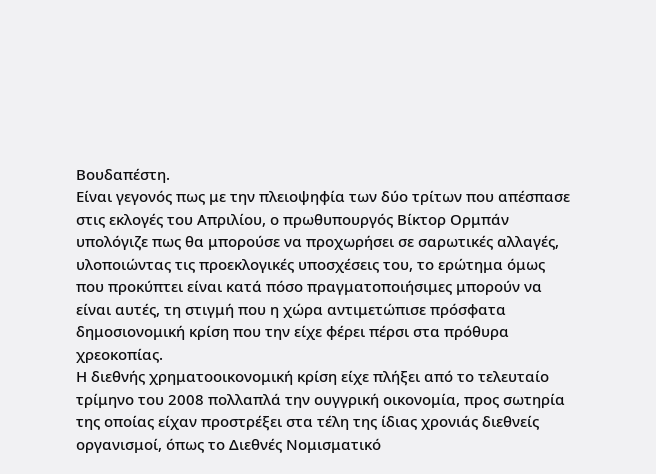Βουδαπέστη.
Είναι γεγονός πως με την πλειοψηφία των δύο τρίτων που απέσπασε στις εκλογές του Απριλίου, ο πρωθυπουργός Βίκτορ Ορμπάν υπολόγιζε πως θα μπορούσε να προχωρήσει σε σαρωτικές αλλαγές, υλοποιώντας τις προεκλογικές υποσχέσεις του, το ερώτημα όμως που προκύπτει είναι κατά πόσο πραγματοποιήσιμες μπορούν να είναι αυτές, τη στιγμή που η χώρα αντιμετώπισε πρόσφατα δημοσιονομική κρίση που την είχε φέρει πέρσι στα πρόθυρα χρεοκοπίας.
Η διεθνής χρηματοοικονομική κρίση είχε πλήξει από το τελευταίο τρίμηνο του 2008 πολλαπλά την ουγγρική οικονομία, προς σωτηρία της οποίας είχαν προστρέξει στα τέλη της ίδιας χρονιάς διεθνείς οργανισμοί, όπως το Διεθνές Νομισματικό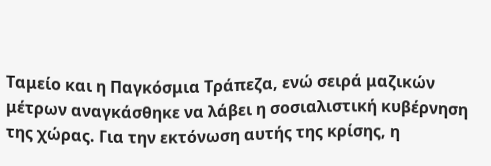Ταμείο και η Παγκόσμια Τράπεζα, ενώ σειρά μαζικών μέτρων αναγκάσθηκε να λάβει η σοσιαλιστική κυβέρνηση της χώρας. Για την εκτόνωση αυτής της κρίσης, η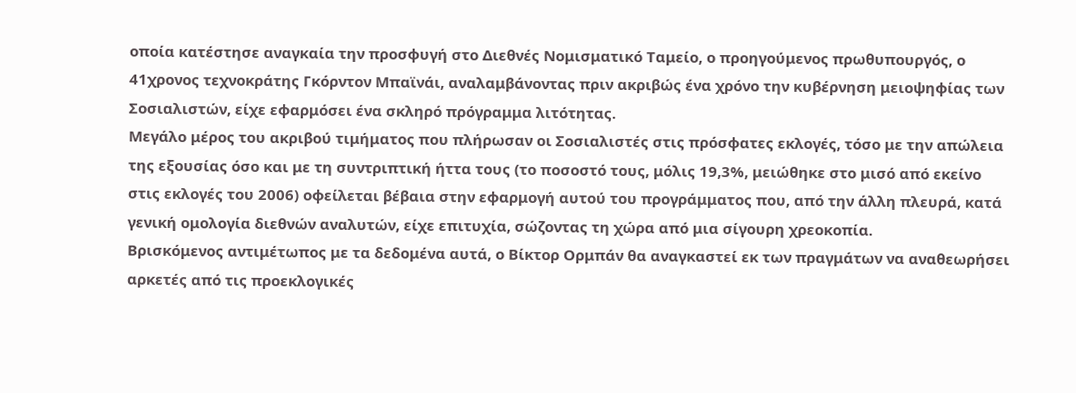οποία κατέστησε αναγκαία την προσφυγή στο Διεθνές Νομισματικό Ταμείο, ο προηγούμενος πρωθυπουργός, ο 41χρονος τεχνοκράτης Γκόρντον Μπαϊνάι, αναλαμβάνοντας πριν ακριβώς ένα χρόνο την κυβέρνηση μειοψηφίας των Σοσιαλιστών, είχε εφαρμόσει ένα σκληρό πρόγραμμα λιτότητας.
Μεγάλο μέρος του ακριβού τιμήματος που πλήρωσαν οι Σοσιαλιστές στις πρόσφατες εκλογές, τόσο με την απώλεια της εξουσίας όσο και με τη συντριπτική ήττα τους (το ποσοστό τους, μόλις 19,3%, μειώθηκε στο μισό από εκείνο στις εκλογές του 2006) οφείλεται βέβαια στην εφαρμογή αυτού του προγράμματος που, από την άλλη πλευρά, κατά γενική ομολογία διεθνών αναλυτών, είχε επιτυχία, σώζοντας τη χώρα από μια σίγουρη χρεοκοπία.
Βρισκόμενος αντιμέτωπος με τα δεδομένα αυτά, ο Βίκτορ Ορμπάν θα αναγκαστεί εκ των πραγμάτων να αναθεωρήσει αρκετές από τις προεκλογικές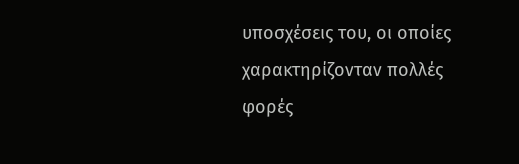υποσχέσεις του, οι οποίες χαρακτηρίζονταν πολλές φορές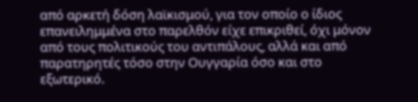από αρκετή δόση λαϊκισμού, για τον οποίο ο ίδιος επανειλημμένα στο παρελθόν είχε επικριθεί, όχι μόνον από τους πολιτικούς του αντιπάλους, αλλά και από παρατηρητές τόσο στην Ουγγαρία όσο και στο εξωτερικό.